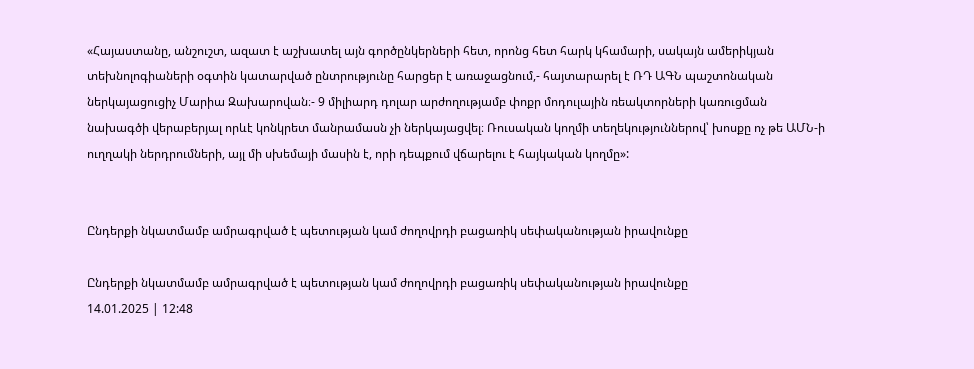«Հայաստանը, անշուշտ, ազատ է աշխատել այն գործընկերների հետ, որոնց հետ հարկ կհամարի, սակայն ամերիկյան տեխնոլոգիաների օգտին կատարված ընտրությունը հարցեր է առաջացնում,- հայտարարել է ՌԴ ԱԳՆ պաշտոնական ներկայացուցիչ Մարիա Զախարովան։- 9 միլիարդ դոլար արժողությամբ փոքր մոդուլային ռեակտորների կառուցման նախագծի վերաբերյալ որևէ կոնկրետ մանրամասն չի ներկայացվել։ Ռուսական կողմի տեղեկություններով՝ խոսքը ոչ թե ԱՄՆ-ի ուղղակի ներդրումների, այլ մի սխեմայի մասին է, որի դեպքում վճարելու է հայկական կողմը»:


Ընդերքի նկատմամբ ամրագրված է պետության կամ ժողովրդի բացառիկ սեփականության իրավունքը

Ընդերքի նկատմամբ ամրագրված է պետության կամ ժողովրդի բացառիկ սեփականության իրավունքը
14.01.2025 | 12:48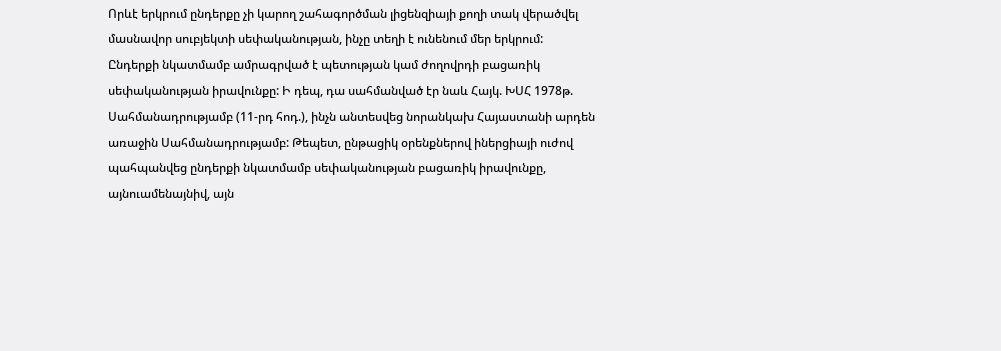Որևէ երկրում ընդերքը չի կարող շահագործման լիցենզիայի քողի տակ վերածվել մասնավոր սուբյեկտի սեփականության, ինչը տեղի է ունենում մեր երկրում: Ընդերքի նկատմամբ ամրագրված է պետության կամ ժողովրդի բացառիկ սեփականության իրավունքը: Ի դեպ, դա սահմանված էր նաև Հայկ. ԽՍՀ 1978թ. Սահմանադրությամբ (11-րդ հոդ.), ինչն անտեսվեց նորանկախ Հայաստանի արդեն առաջին Սահմանադրությամբ: Թեպետ, ընթացիկ օրենքներով իներցիայի ուժով պահպանվեց ընդերքի նկատմամբ սեփականության բացառիկ իրավունքը, այնուամենայնիվ, այն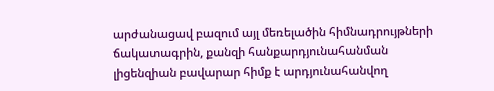արժանացավ բազում այլ մեռելածին հիմնադրույթների ճակատագրին, քանզի հանքարդյունահանման լիցենզիան բավարար հիմք է արդյունահանվող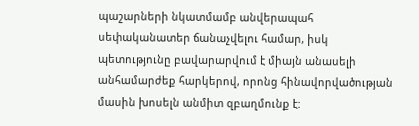պաշարների նկատմամբ անվերապահ սեփականատեր ճանաչվելու համար, իսկ պետությունը բավարարվում է միայն անասելի անհամարժեք հարկերով, որոնց հինավորվածության մասին խոսելն անմիտ զբաղմունք է: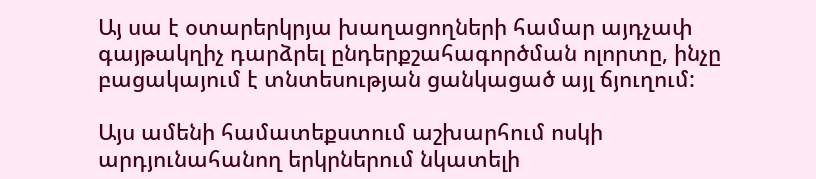Այ սա է օտարերկրյա խաղացողների համար այդչափ գայթակղիչ դարձրել ընդերքշահագործման ոլորտը, ինչը բացակայում է տնտեսության ցանկացած այլ ճյուղում:

Այս ամենի համատեքստում աշխարհում ոսկի արդյունահանող երկրներում նկատելի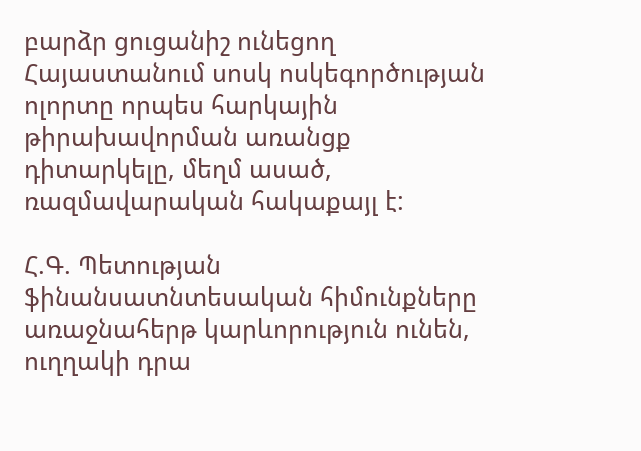բարձր ցուցանիշ ունեցող Հայաստանում սոսկ ոսկեգործության ոլորտը որպես հարկային թիրախավորման առանցք դիտարկելը, մեղմ ասած, ռազմավարական հակաքայլ է:

Հ.Գ. Պետության ֆինանսատնտեսական հիմունքները առաջնահերթ կարևորություն ունեն, ուղղակի դրա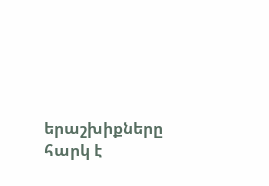երաշխիքները հարկ է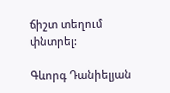ճիշտ տեղում փնտրել:

Գևորգ Դանիելյան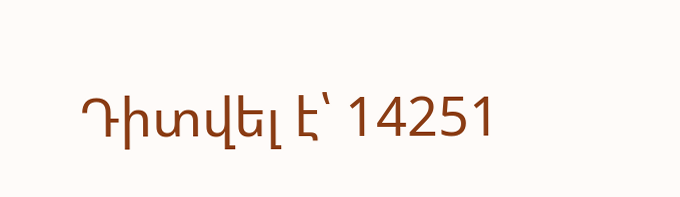Դիտվել է՝ 14251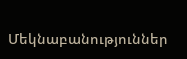Մեկնաբանություններ